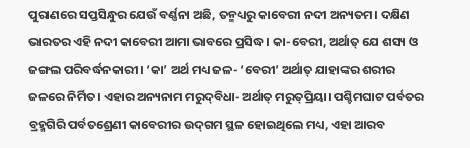ପୁରାଣରେ ସପ୍ତସିନ୍ଧୁର ଯେଉଁ ବର୍ଣ୍ଣନା ଅଛି, ତନ୍ମଧ୍ୟରୁ କାବେରୀ ନଦୀ ଅନ୍ୟତମ। ଦକ୍ଷିଣ ଭାରତର ଏହି ନଦୀ କାବେରୀ ଆମା ଭାବରେ ପ୍ରସିଦ୍ଧ। କା-ବେରୀ, ଅର୍ଥାତ୍ ଯେ ଶସ୍ୟ ଓ ଜଙ୍ଗଲ ପରିବର୍ଦ୍ଧନକାରୀ। ‘କା’ ଅର୍ଥ ମଧ୍ୟ ଜଳ- ‘ବେରୀ’ ଅର୍ଥାତ୍ ଯାହାଙ୍କର ଶରୀର ଜଳରେ ନିର୍ମିତ। ଏହାର ଅନ୍ୟନାମ ମରୁଦ୍‌ବିଧା- ଅର୍ଥାତ୍ ମରୁତ୍‌ପ୍ରିୟା। ପଶ୍ଚିମଘାଟ ପର୍ବତର ବ୍ରହ୍ମଗିରି ପର୍ବତଶ୍ରେଣୀ କାବେରୀର ଉଦ୍‌ଗମ ସ୍ଥଳ ହୋଇଥିଲେ ମଧ୍ୟ, ଏହା ଆରବ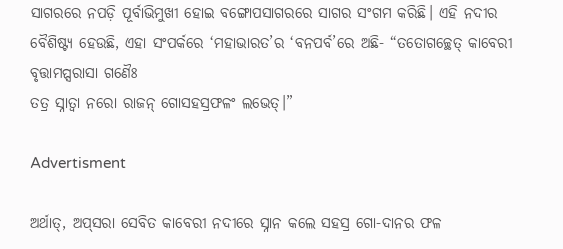ସାଗରରେ ନପଡ଼ି ପୂର୍ବାଭିମୁଖୀ ହୋଇ ବଙ୍ଗୋପସାଗରରେ ସାଗର ସଂଗମ କରିଛି। ଏହି ନଦୀର ବୈଶିଷ୍ଟ୍ୟ ହେଉଛି, ଏହା ସଂପର୍କରେ ‘ମହାଭାରତ’ର ‘ବନପର୍ବ’ରେ ଅଛି- “ତତୋଗଚ୍ଛେତ୍ କାବେରୀ ବୃତ୍ତାମପ୍ସରାସା ଗଣୈଃ
ତତ୍ର ସ୍ନାତ୍ୱା ନରୋ ରାଜନ୍ ଗୋସହସ୍ରଫଳଂ ଲଭେତ୍।”

Advertisment

ଅର୍ଥାତ୍‌, ଅପ୍‌ସରା ସେବିତ କାବେରୀ ନଦୀରେ ସ୍ନାନ କଲେ ସହସ୍ର ଗୋ-ଦାନର ଫଳ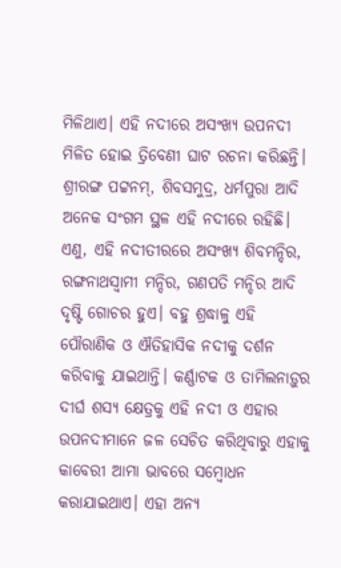ମିଳିଥାଏ। ଏହି ନଦୀରେ ଅସଂଖ୍ୟ ଉପନଦୀ ମିଳିତ ହୋଇ ତ୍ରିବେଣୀ ଘାଟ ରଚନା କରିଛନ୍ତି। ଶ୍ରୀରଙ୍ଗ ପଟ୍ଟନମ୍‌, ଶିବସମୁଦ୍ର, ଧର୍ମପୁରା ଆଦି ଅନେକ ସଂଗମ ସ୍ଥଳ ଏହି ନଦୀରେ ରହିଛି। ଏଣୁ, ଏହି ନଦୀତୀରରେ ଅସଂଖ୍ୟ ଶିବମନ୍ଦିର, ରଙ୍ଗନାଥସ୍ୱାମୀ ମନ୍ଦିର, ଗଣପତି ମନ୍ଦିର ଆଦି ଦୃଷ୍ଟି ଗୋଚର ହୁଏ। ବହୁ ଶ୍ରଦ୍ଧାଳୁ ଏହି ପୌରାଣିକ ଓ ଐତିହାସିକ ନଦୀକୁ ଦର୍ଶନ କରିବାକୁ ଯାଇଥାନ୍ତି। କର୍ଣ୍ଣାଟକ ଓ ତାମିଲନାଡ଼ୁର ଦୀର୍ଘ ଶସ୍ୟ କ୍ଷେତ୍ରକୁ ଏହି ନଦୀ ଓ ଏହାର ଉପନଦୀମାନେ ଜଳ ସେଚିତ କରିଥିବାରୁ ଏହାକୁ କାବେରୀ ଆମା ଭାବରେ ସମ୍ବୋଧନ କରାଯାଇଥାଏ। ଏହା ଅନ୍ୟ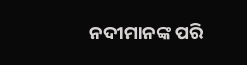ନଦୀମାନଙ୍କ ପରି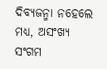ଦିବ୍ୟଜନ୍ମା ନହେଲେ ମଧ୍ୟ, ଅସଂଖ୍ୟ ସଂଗମ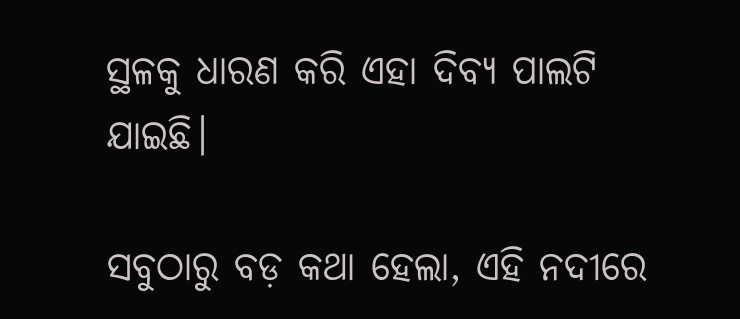ସ୍ଥଳକୁ ଧାରଣ କରି ଏହା ଦିବ୍ୟ ପାଲଟି ଯାଇଛି।

ସବୁଠାରୁ ବଡ଼ କଥା ହେଲା, ଏହି ନଦୀରେ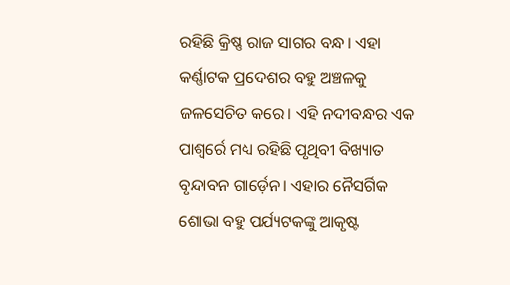ରହିଛି କ୍ରିଷ୍ଣ ରାଜ ସାଗର ବନ୍ଧ। ଏହା କର୍ଣ୍ଣାଟକ ପ୍ରଦେଶର ବହୁ ଅଞ୍ଚଳକୁ ଜଳସେଚିତ କରେ। ଏହି ନଦୀବନ୍ଧର ଏକ ପାଶ୍ୱର୍ରେ ମଧ୍ୟ ରହିଛି ପୃଥିବୀ ବିଖ୍ୟାତ ବୃନ୍ଦାବନ ଗାର୍ଡ଼େନ। ଏହାର ନୈସର୍ଗିକ ଶୋଭା ବହୁ ପର୍ଯ୍ୟଟକଙ୍କୁ ଆକୃଷ୍ଟ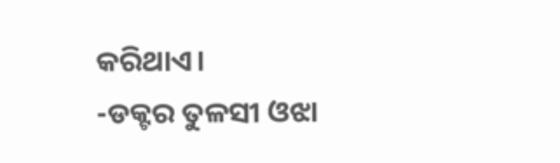କରିଥାଏ।
-ଡକ୍ଟର ତୁଳସୀ ଓଝା